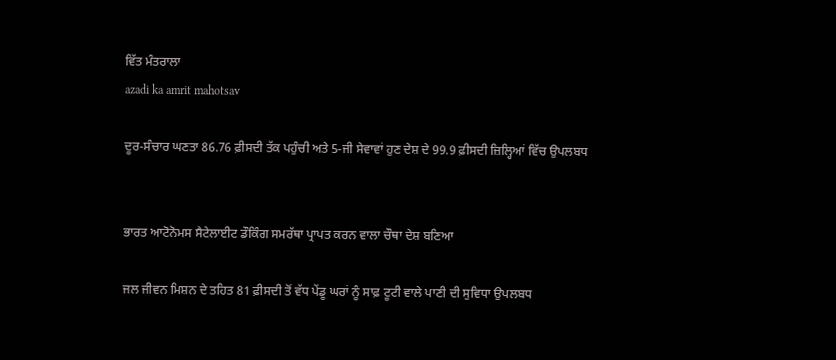ਵਿੱਤ ਮੰਤਰਾਲਾ
azadi ka amrit mahotsav

ਦੂਰ-ਸੰਚਾਰ ਘਣਤਾ 86.76 ਫ਼ੀਸਦੀ ਤੱਕ ਪਹੁੰਚੀ ਅਤੇ 5-ਜੀ ਸੇਵਾਵਾਂ ਹੁਣ ਦੇਸ਼ ਦੇ 99.9 ਫ਼ੀਸਦੀ ਜ਼ਿਲ੍ਹਿਆਂ ਵਿੱਚ ਉਪਲਬਧ


ਭਾਰਤ ਆਟੋਨੋਮਸ ਸੈਟੇਲਾਈਟ ਡੌਕਿੰਗ ਸਮਰੱਥਾ ਪ੍ਰਾਪਤ ਕਰਨ ਵਾਲਾ ਚੌਥਾ ਦੇਸ਼ ਬਣਿਆ

ਜਲ ਜੀਵਨ ਮਿਸ਼ਨ ਦੇ ਤਹਿਤ 81 ਫ਼ੀਸਦੀ ਤੋਂ ਵੱਧ ਪੇਂਡੂ ਘਰਾਂ ਨੂੰ ਸਾਫ਼ ਟੂਟੀ ਵਾਲੇ ਪਾਣੀ ਦੀ ਸੁਵਿਧਾ ਉਪਲਬਧ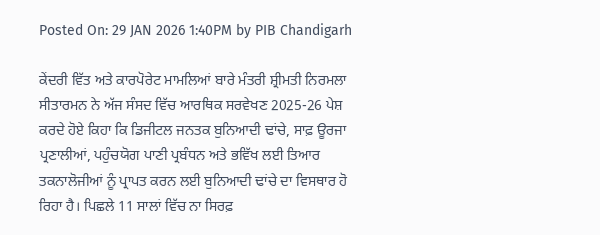Posted On: 29 JAN 2026 1:40PM by PIB Chandigarh

ਕੇਂਦਰੀ ਵਿੱਤ ਅਤੇ ਕਾਰਪੋਰੇਟ ਮਾਮਲਿਆਂ ਬਾਰੇ ਮੰਤਰੀ ਸ਼੍ਰੀਮਤੀ ਨਿਰਮਲਾ ਸੀਤਾਰਮਨ ਨੇ ਅੱਜ ਸੰਸਦ ਵਿੱਚ ਆਰਥਿਕ ਸਰਵੇਖਣ 2025-26 ਪੇਸ਼ ਕਰਦੇ ਹੋਏ ਕਿਹਾ ਕਿ ਡਿਜੀਟਲ ਜਨਤਕ ਬੁਨਿਆਦੀ ਢਾਂਚੇ, ਸਾਫ਼ ਊਰਜਾ ਪ੍ਰਣਾਲੀਆਂ, ਪਹੁੰਚਯੋਗ ਪਾਣੀ ਪ੍ਰਬੰਧਨ ਅਤੇ ਭਵਿੱਖ ਲਈ ਤਿਆਰ ਤਕਨਾਲੋਜੀਆਂ ਨੂੰ ਪ੍ਰਾਪਤ ਕਰਨ ਲਈ ਬੁਨਿਆਦੀ ਢਾਂਚੇ ਦਾ ਵਿਸਥਾਰ ਹੋ ਰਿਹਾ ਹੈ। ਪਿਛਲੇ 11 ਸਾਲਾਂ ਵਿੱਚ ਨਾ ਸਿਰਫ਼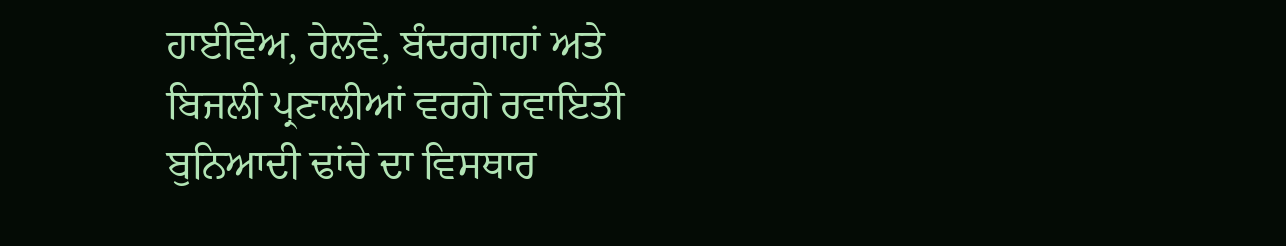ਹਾਈਵੇਅ, ਰੇਲਵੇ, ਬੰਦਰਗਾਹਾਂ ਅਤੇ ਬਿਜਲੀ ਪ੍ਰਣਾਲੀਆਂ ਵਰਗੇ ਰਵਾਇਤੀ ਬੁਨਿਆਦੀ ਢਾਂਚੇ ਦਾ ਵਿਸਥਾਰ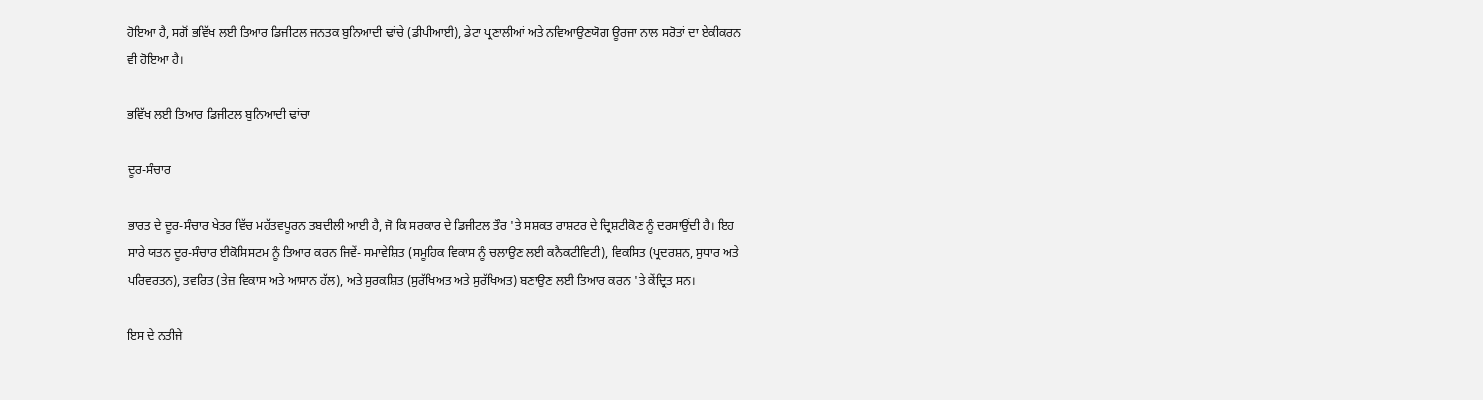ਹੋਇਆ ਹੈ, ਸਗੋਂ ਭਵਿੱਖ ਲਈ ਤਿਆਰ ਡਿਜੀਟਲ ਜਨਤਕ ਬੁਨਿਆਦੀ ਢਾਂਚੇ (ਡੀਪੀਆਈ), ਡੇਟਾ ਪ੍ਰਣਾਲੀਆਂ ਅਤੇ ਨਵਿਆਉਣਯੋਗ ਊਰਜਾ ਨਾਲ ਸਰੋਤਾਂ ਦਾ ਏਕੀਕਰਨ ਵੀ ਹੋਇਆ ਹੈ।

ਭਵਿੱਖ ਲਈ ਤਿਆਰ ਡਿਜੀਟਲ ਬੁਨਿਆਦੀ ਢਾਂਚਾ

ਦੂਰ-ਸੰਚਾਰ

ਭਾਰਤ ਦੇ ਦੂਰ-ਸੰਚਾਰ ਖੇਤਰ ਵਿੱਚ ਮਹੱਤਵਪੂਰਨ ਤਬਦੀਲੀ ਆਈ ਹੈ, ਜੋ ਕਿ ਸਰਕਾਰ ਦੇ ਡਿਜੀਟਲ ਤੌਰ 'ਤੇ ਸਸ਼ਕਤ ਰਾਸ਼ਟਰ ਦੇ ਦ੍ਰਿਸ਼ਟੀਕੋਣ ਨੂੰ ਦਰਸਾਉਂਦੀ ਹੈ। ਇਹ ਸਾਰੇ ਯਤਨ ਦੂਰ-ਸੰਚਾਰ ਈਕੋਸਿਸਟਮ ਨੂੰ ਤਿਆਰ ਕਰਨ ਜਿਵੇਂ- ਸਮਾਵੇਸ਼ਿਤ (ਸਮੂਹਿਕ ਵਿਕਾਸ ਨੂੰ ਚਲਾਉਣ ਲਈ ਕਨੈਕਟੀਵਿਟੀ), ਵਿਕਸਿਤ (ਪ੍ਰਦਰਸ਼ਨ, ਸੁਧਾਰ ਅਤੇ ਪਰਿਵਰਤਨ), ਤਵਰਿਤ (ਤੇਜ਼ ਵਿਕਾਸ ਅਤੇ ਆਸਾਨ ਹੱਲ), ਅਤੇ ਸੁਰਕਸ਼ਿਤ (ਸੁਰੱਖਿਅਤ ਅਤੇ ਸੁਰੱਖਿਅਤ) ਬਣਾਉਣ ਲਈ ਤਿਆਰ ਕਰਨ 'ਤੇ ਕੇਂਦ੍ਰਿਤ ਸਨ।

ਇਸ ਦੇ ਨਤੀਜੇ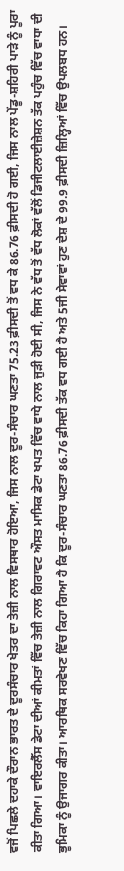ਵਜੋਂ ਪਿਛਲੇ ਦਹਾਕੇ ਦੌਰਾਨ ਭਾਰਤ ਦੇ ਦੂਰਸੰਚਾਰ ਖੇਤਰ ਦਾ ਤੇਜ਼ੀ ਨਾਲ ਵਿਸਥਾਰ ਹੋਇਆ, ਜਿਸ ਨਾਲ ਦੂਰ-ਸੰਚਾਰ ਘਣਤਾ 75.23 ਫ਼ੀਸਦੀ ਤੋਂ ਵਧ ਕੇ 86.76 ਫ਼ੀਸਦੀ ਹੋ ਗਈ, ਜਿਸ ਨਾਲ ਪੇਂਡੂ-ਸ਼ਹਿਰੀ ਪਾੜੇ ਨੂੰ ਪੂਰਾ ਕੀਤਾ ਗਿਆ। ਵਾਇਰਲੈੱਸ ਡੇਟਾ ਦੀਆਂ ਕੀਮਤਾਂ ਵਿੱਚ ਤੇਜ਼ੀ ਨਾਲ ਗਿਰਾਵਟ ਔਸਤ ਮਾਸਿਕ ਡੇਟਾ ਖਪਤ ਵਿੱਚ ਵਾਧੇ ਨਾਲ ਜੁੜੀ ਹੋਈ ਸੀ, ਜਿਸ ਨੇ ਵੱਧ ਤੋਂ ਵੱਧ ਲੋਕਾਂ ਵੱਲੋਂ ਡਿਜੀਟਲਾਈਜ਼ੇਸ਼ਨ ਤੱਕ ਪਹੁੰਚ ਵਿੱਚ ਵਾਧਾ ਦੀ ਭੂਮਿਕਾ ਨੂੰ ਉਜਾਗਰ ਕੀਤਾ। ਆਰਥਿਕ ਸਰਵੇਖਣ ਵਿੱਚ ਕਿਹਾ ਗਿਆ ਹੈ ਕਿ ਦੂਰ-ਸੰਚਾਰ ਘਣਤਾ 86.76 ਫ਼ੀਸਦੀ ਤੱਕ ਵਧ ਗਈ ਹੈ ਅਤੇ 5ਜੀ ਸੇਵਾਵਾਂ ਹੁਣ ਦੇਸ਼ ਦੇ 99.9 ਫ਼ੀਸਦੀ ਜ਼ਿਲ੍ਹਿਆਂ ਵਿੱਚ ਉਪਲਬਧ ਹਨ।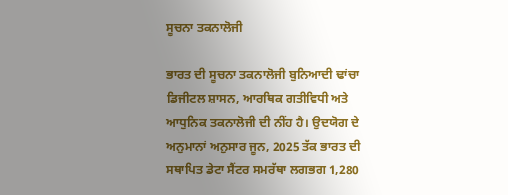ਸੂਚਨਾ ਤਕਨਾਲੋਜੀ

ਭਾਰਤ ਦੀ ਸੂਚਨਾ ਤਕਨਾਲੋਜੀ ਬੁਨਿਆਦੀ ਢਾਂਚਾ ਡਿਜੀਟਲ ਸ਼ਾਸਨ, ਆਰਥਿਕ ਗਤੀਵਿਧੀ ਅਤੇ ਆਧੁਨਿਕ ਤਕਨਾਲੋਜੀ ਦੀ ਨੀਂਹ ਹੈ। ਉਦਯੋਗ ਦੇ ਅਨੁਮਾਨਾਂ ਅਨੁਸਾਰ ਜੂਨ, 2025 ਤੱਕ ਭਾਰਤ ਦੀ ਸਥਾਪਿਤ ਡੇਟਾ ਸੈਂਟਰ ਸਮਰੱਥਾ ਲਗਭਗ 1,280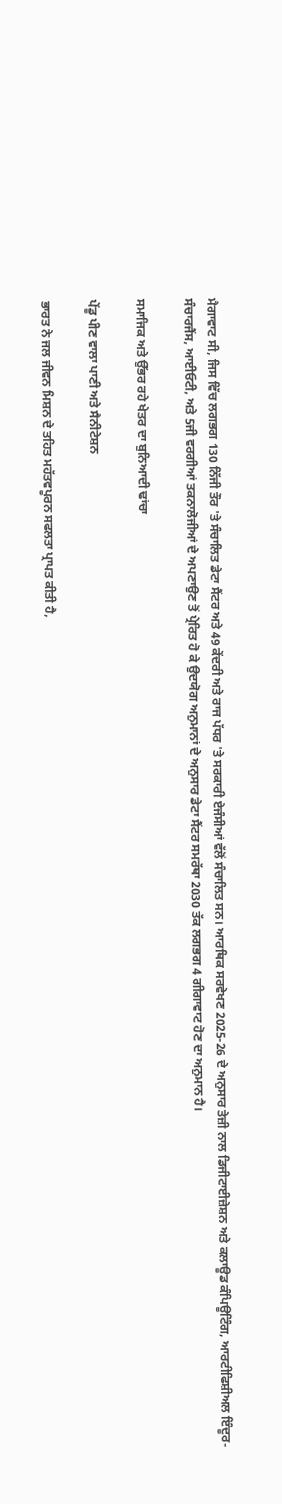ਮੈਗਾਵਾਟ ਸੀ, ਜਿਸ ਵਿੱਚ ਲਗਭਗ 130 ਨਿੱਜੀ ਤੌਰ 'ਤੇ ਸੰਚਾਲਿਤ ਡੇਟਾ ਸੈਂਟਰ ਅਤੇ 49 ਕੇਂਦਰੀ ਅਤੇ ਰਾਜ ਪੱਧਰ 'ਤੇ ਸਰਕਾਰੀ ਏਜੰਸੀਆਂ ਵੱਲੋਂ ਸੰਚਾਲਿਤ ਸਨ। ਆਰਥਿਕ ਸਰਵੇਖਣ 2025-26 ਦੇ ਅਨੁਸਾਰ ਤੇਜ਼ੀ ਨਾਲ ਡਿਜੀਟਾਈਜ਼ੇਸ਼ਨ ਅਤੇ ਕਲਾਊਡ ਕੰਪਿਊਟਿੰਗ, ਆਰਟੀਫਿਸ਼ੀਅਲ ਇੰਦੂਰ-ਸੰਚਾਰਜੈਂਸ, ਆਈਓਟੀ, ਅਤੇ 5ਜੀ ਵਰਗੀਆਂ ਤਕਨਾਲੋਜੀਆਂ ਦੇ ਅਪਣਾਉਣ ਤੋਂ ਪ੍ਰੇਰਿਤ ਹੋ ਕੇ ਉਦਯੋਗ ਅਨੁਮਾਨਾਂ ਦੇ ਅਨੁਸਾਰ ਡੇਟਾ ਸੈਂਟਰ ਸਮਰੱਥਾ 2030 ਤੱਕ ਲਗਭਗ 4 ਗੀਗਾਵਾਟ ਹੋਣ ਦਾ ਅਨੁਮਾਨ ਹੈ।

ਸਮਾਜਿਕ ਅਤੇ ਉੱਭਰ ਰਹੇ ਖੇਤਰ ਦਾ ਬੁਨਿਆਦੀ ਢਾਂਚਾ

ਪੇਂਡੂ ਪੀਣ ਵਾਲਾ ਪਾਣੀ ਅਤੇ ਸੈਨੀਟੇਸ਼ਨ

ਭਾਰਤ ਨੇ ਜਲ ਜੀਵਨ ਮਿਸ਼ਨ ਦੇ ਤਹਿਤ ਮਹੱਤਵਪੂਰਨ ਸਫਲਤਾ ਪ੍ਰਾਪਤ ਕੀਤੀ ਹੈ,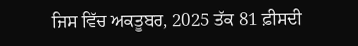ਜਿਸ ਵਿੱਚ ਅਕਤੂਬਰ, 2025 ਤੱਕ 81 ਫ਼ੀਸਦੀ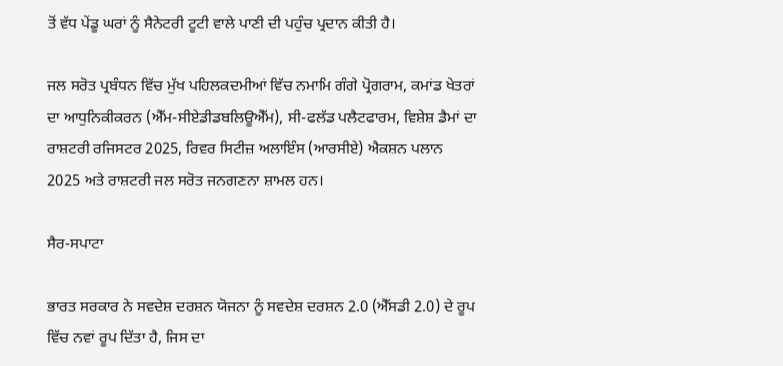ਤੋਂ ਵੱਧ ਪੇਂਡੂ ਘਰਾਂ ਨੂੰ ਸੈਨੇਟਰੀ ਟੂਟੀ ਵਾਲੇ ਪਾਣੀ ਦੀ ਪਹੁੰਚ ਪ੍ਰਦਾਨ ਕੀਤੀ ਹੈ।

ਜਲ ਸਰੋਤ ਪ੍ਰਬੰਧਨ ਵਿੱਚ ਮੁੱਖ ਪਹਿਲਕਦਮੀਆਂ ਵਿੱਚ ਨਮਾਮਿ ਗੰਗੇ ਪ੍ਰੋਗਰਾਮ, ਕਮਾਂਡ ਖੇਤਰਾਂ ਦਾ ਆਧੁਨਿਕੀਕਰਨ (ਐੱਮ-ਸੀਏਡੀਡਬਲਿਊਐੱਮ), ਸੀ-ਫਲੱਡ ਪਲੈਟਫਾਰਮ, ਵਿਸ਼ੇਸ਼ ਡੈਮਾਂ ਦਾ ਰਾਸ਼ਟਰੀ ਰਜਿਸਟਰ 2025, ਰਿਵਰ ਸਿਟੀਜ਼ ਅਲਾਇੰਸ (ਆਰਸੀਏ) ਐਕਸ਼ਨ ਪਲਾਨ 2025 ਅਤੇ ਰਾਸ਼ਟਰੀ ਜਲ ਸਰੋਤ ਜਨਗਣਨਾ ਸ਼ਾਮਲ ਹਨ।

ਸੈਰ-ਸਪਾਟਾ

ਭਾਰਤ ਸਰਕਾਰ ਨੇ ਸਵਦੇਸ਼ ਦਰਸ਼ਨ ਯੋਜਨਾ ਨੂੰ ਸਵਦੇਸ਼ ਦਰਸ਼ਨ 2.0 (ਐੱਸਡੀ 2.0) ਦੇ ਰੂਪ ਵਿੱਚ ਨਵਾਂ ਰੂਪ ਦਿੱਤਾ ਹੈ, ਜਿਸ ਦਾ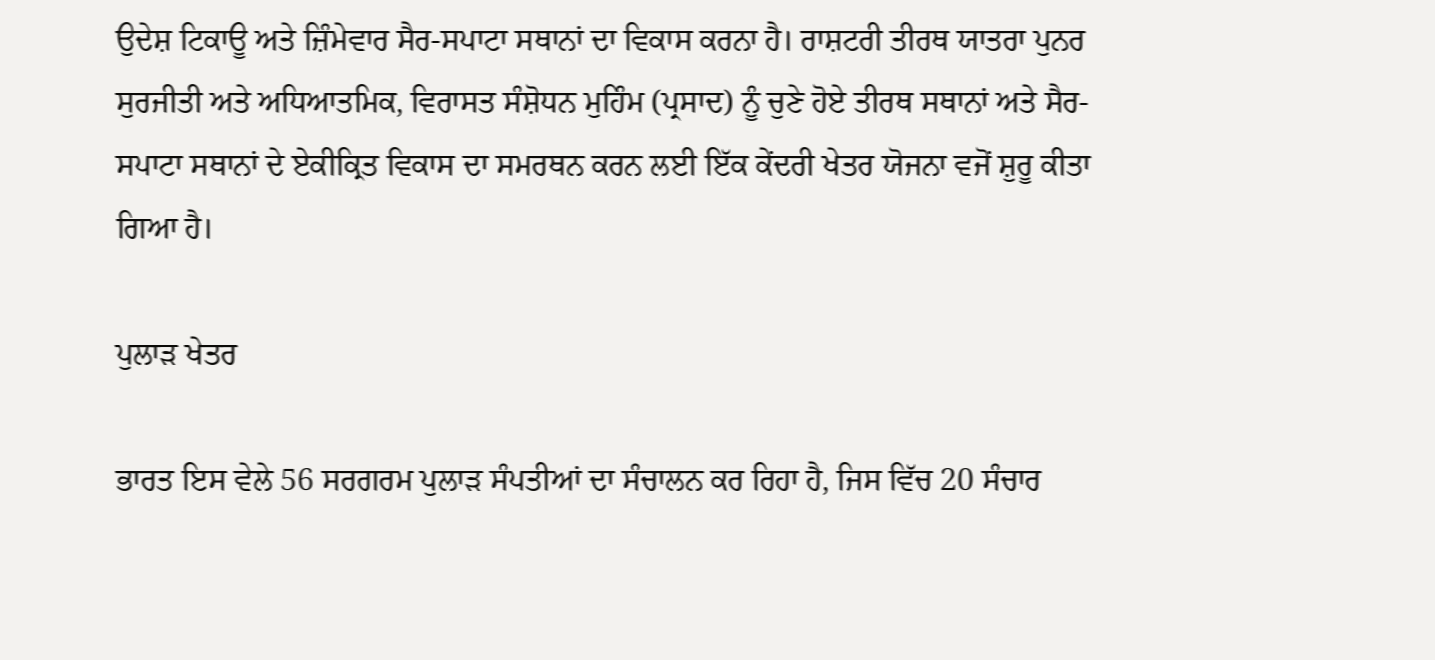ਉਦੇਸ਼ ਟਿਕਾਊ ਅਤੇ ਜ਼ਿੰਮੇਵਾਰ ਸੈਰ-ਸਪਾਟਾ ਸਥਾਨਾਂ ਦਾ ਵਿਕਾਸ ਕਰਨਾ ਹੈ। ਰਾਸ਼ਟਰੀ ਤੀਰਥ ਯਾਤਰਾ ਪੁਨਰ ਸੁਰਜੀਤੀ ਅਤੇ ਅਧਿਆਤਮਿਕ, ਵਿਰਾਸਤ ਸੰਸ਼ੋਧਨ ਮੁਹਿੰਮ (ਪ੍ਰਸਾਦ) ਨੂੰ ਚੁਣੇ ਹੋਏ ਤੀਰਥ ਸਥਾਨਾਂ ਅਤੇ ਸੈਰ-ਸਪਾਟਾ ਸਥਾਨਾਂ ਦੇ ਏਕੀਕ੍ਰਿਤ ਵਿਕਾਸ ਦਾ ਸਮਰਥਨ ਕਰਨ ਲਈ ਇੱਕ ਕੇਂਦਰੀ ਖੇਤਰ ਯੋਜਨਾ ਵਜੋਂ ਸ਼ੁਰੂ ਕੀਤਾ ਗਿਆ ਹੈ।

ਪੁਲਾੜ ਖੇਤਰ

ਭਾਰਤ ਇਸ ਵੇਲੇ 56 ਸਰਗਰਮ ਪੁਲਾੜ ਸੰਪਤੀਆਂ ਦਾ ਸੰਚਾਲਨ ਕਰ ਰਿਹਾ ਹੈ, ਜਿਸ ਵਿੱਚ 20 ਸੰਚਾਰ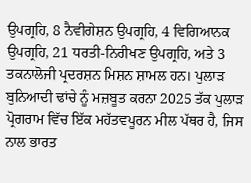ਉਪਗ੍ਰਹਿ, 8 ਨੈਵੀਗੇਸ਼ਨ ਉਪਗ੍ਰਹਿ, 4 ਵਿਗਿਆਨਕ ਉਪਗ੍ਰਹਿ, 21 ਧਰਤੀ-ਨਿਰੀਖਣ ਉਪਗ੍ਰਹਿ, ਅਤੇ 3 ਤਕਨਾਲੋਜੀ ਪ੍ਰਦਰਸ਼ਨ ਮਿਸ਼ਨ ਸ਼ਾਮਲ ਹਨ। ਪੁਲਾੜ ਬੁਨਿਆਦੀ ਢਾਂਚੇ ਨੂੰ ਮਜ਼ਬੂਤ ਕਰਨਾ 2025 ਤੱਕ ਪੁਲਾੜ ਪ੍ਰੋਗਰਾਮ ਵਿੱਚ ਇੱਕ ਮਹੱਤਵਪੂਰਨ ਮੀਲ ਪੱਥਰ ਹੈ, ਜਿਸ ਨਾਲ ਭਾਰਤ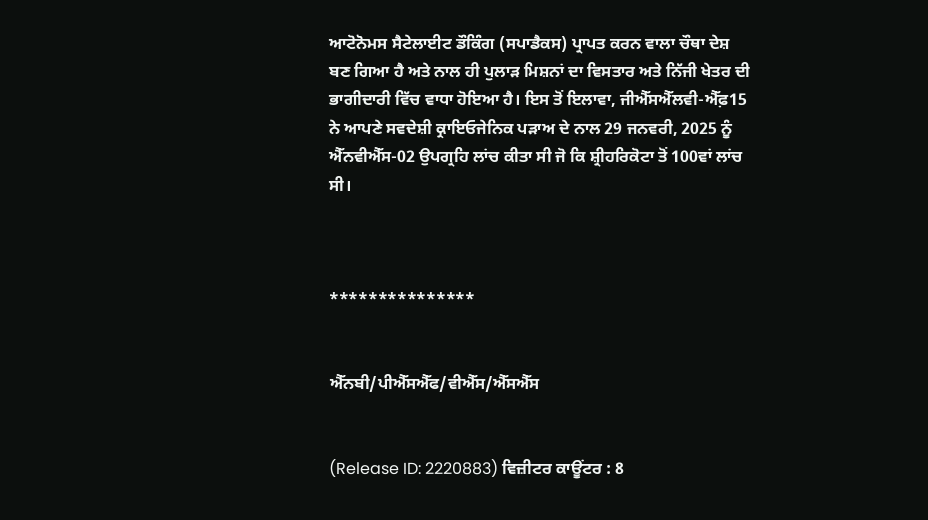ਆਟੋਨੋਮਸ ਸੈਟੇਲਾਈਟ ਡੌਕਿੰਗ (ਸਪਾਡੈਕਸ) ਪ੍ਰਾਪਤ ਕਰਨ ਵਾਲਾ ਚੌਥਾ ਦੇਸ਼ ਬਣ ਗਿਆ ਹੈ ਅਤੇ ਨਾਲ ਹੀ ਪੁਲਾੜ ਮਿਸ਼ਨਾਂ ਦਾ ਵਿਸਤਾਰ ਅਤੇ ਨਿੱਜੀ ਖੇਤਰ ਦੀ ਭਾਗੀਦਾਰੀ ਵਿੱਚ ਵਾਧਾ ਹੋਇਆ ਹੈ। ਇਸ ਤੋਂ ਇਲਾਵਾ, ਜੀਐੱਸਐੱਲਵੀ-ਐੱਫ਼15 ਨੇ ਆਪਣੇ ਸਵਦੇਸ਼ੀ ਕ੍ਰਾਇਓਜੇਨਿਕ ਪੜਾਅ ਦੇ ਨਾਲ 29 ਜਨਵਰੀ, 2025 ਨੂੰ ਐੱਨਵੀਐੱਸ-02 ਉਪਗ੍ਰਹਿ ਲਾਂਚ ਕੀਤਾ ਸੀ ਜੋ ਕਿ ਸ਼੍ਰੀਹਰਿਕੋਟਾ ਤੋਂ 100ਵਾਂ ਲਾਂਚ ਸੀ।



***************


ਐੱਨਬੀ/ਪੀਐੱਸਐੱਫ/ਵੀਐੱਸ/ਐੱਸਐੱਸ


(Release ID: 2220883) ਵਿਜ਼ੀਟਰ ਕਾਊਂਟਰ : 8